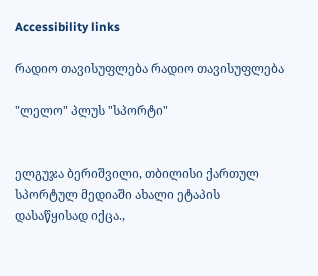Accessibility links

რადიო თავისუფლება რადიო თავისუფლება

"ლელო" პლუს "სპორტი"


ელგუჯა ბერიშვილი, თბილისი ქართულ სპორტულ მედიაში ახალი ეტაპის დასაწყისად იქცა.,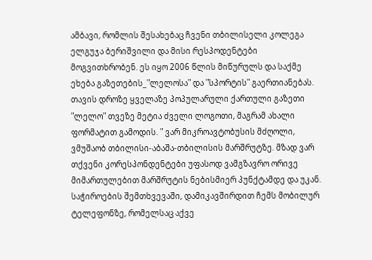ამბავი, რომლის შესახებაც ჩვენი თბილისელი კოლეგა ელგუჯა ბერიშვილი და მისი რესპოდენტები მოგვითხრობენ. ეს იყო 2006 წლის მიწურულს და საქმე ეხება გაზეთების_"ლელოსა" და "სპორტის" გაერთიანებას. თავის დროზე ყველაზე პოპულარული ქართული გაზეთი "ლელო" თვეზე მეტია ძველი ლოგოთი, მაგრამ ახალი ფორმატით გამოდის. " ვარ მიკროავტობუსის მძღოლი, ვმუშაობ თბილისი-აბაშა-თბილისის მარშრუტზე. მზად ვარ თქვენი კორესპონდენტები უფასოდ ვამგზავრო ორივე მიმართულებით მარშრუტის ნებისმიერ პუნქტამდე და უკან. საჭიროების შემთხვევაში, დამიკავშირდით ჩემს მობილურ ტელეფონზე, რომელსაც აქვე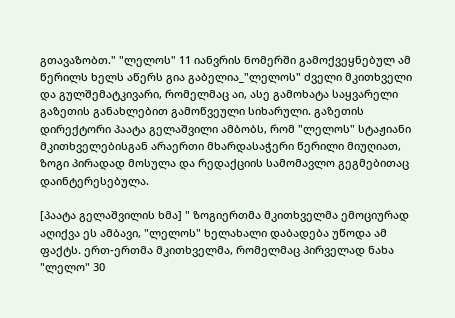გთავაზობთ." "ლელოს" 11 იანვრის ნომერში გამოქვეყნებულ ამ წერილს ხელს აწერს გია გაბელია_"ლელოს" ძველი მკითხველი და გულშემატკივარი, რომელმაც აი, ასე გამოხატა საყვარელი გაზეთის განახლებით გამოწვეული სიხარული. გაზეთის დირექტორი პაატა გელაშვილი ამბობს, რომ "ლელოს" სტაჟიანი მკითხველებისგან არაერთი მხარდასაჭერი წერილი მიუღიათ, ზოგი პირადად მოსულა და რედაქციის სამომავლო გეგმებითაც დაინტერესებულა.

[პაატა გელაშვილის ხმა] " ზოგიერთმა მკითხველმა ემოციურად აღიქვა ეს ამბავი, "ლელოს" ხელახალი დაბადება უწოდა ამ ფაქტს. ერთ-ერთმა მკითხველმა, რომელმაც პირველად ნახა "ლელო" 30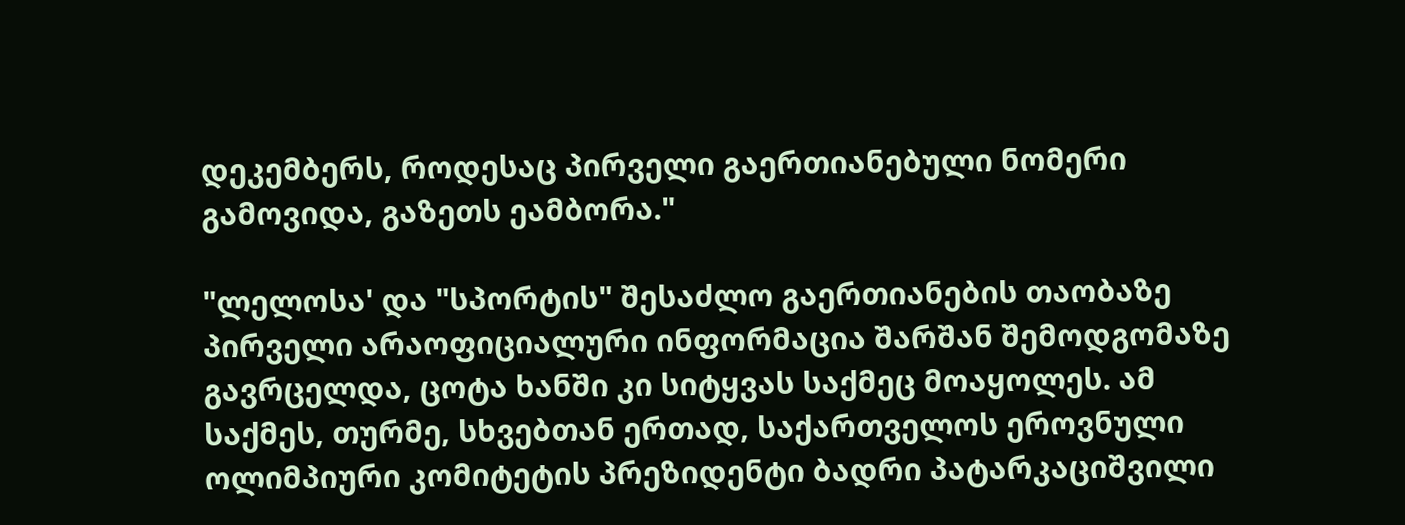დეკემბერს, როდესაც პირველი გაერთიანებული ნომერი გამოვიდა, გაზეთს ეამბორა."

"ლელოსა' და "სპორტის" შესაძლო გაერთიანების თაობაზე პირველი არაოფიციალური ინფორმაცია შარშან შემოდგომაზე გავრცელდა, ცოტა ხანში კი სიტყვას საქმეც მოაყოლეს. ამ საქმეს, თურმე, სხვებთან ერთად, საქართველოს ეროვნული ოლიმპიური კომიტეტის პრეზიდენტი ბადრი პატარკაციშვილი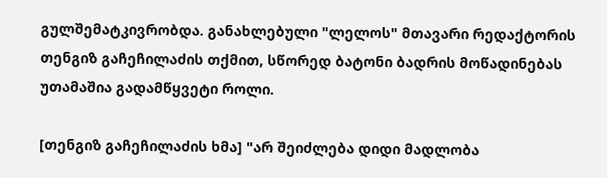გულშემატკივრობდა. განახლებული "ლელოს" მთავარი რედაქტორის თენგიზ გაჩეჩილაძის თქმით, სწორედ ბატონი ბადრის მოწადინებას უთამაშია გადამწყვეტი როლი.

[თენგიზ გაჩეჩილაძის ხმა] "არ შეიძლება დიდი მადლობა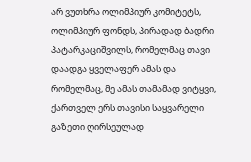არ ვუთხრა ოლიმპიურ კომიტეტს, ოლიმპიურ ფონდს, პირადად ბადრი პატარკაციშვილს, რომელმაც თავი დაადგა ყველაფერ ამას და რომელმაც, მე ამას თამამად ვიტყვი, ქართველ ერს თავისი საყვარელი გაზეთი ღირსეულად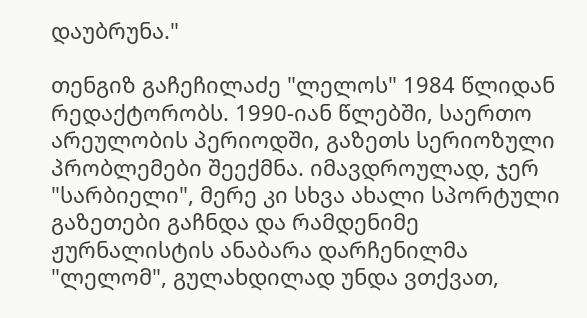დაუბრუნა."

თენგიზ გაჩეჩილაძე "ლელოს" 1984 წლიდან რედაქტორობს. 1990-იან წლებში, საერთო არეულობის პერიოდში, გაზეთს სერიოზული პრობლემები შეექმნა. იმავდროულად, ჯერ "სარბიელი", მერე კი სხვა ახალი სპორტული გაზეთები გაჩნდა და რამდენიმე ჟურნალისტის ანაბარა დარჩენილმა "ლელომ", გულახდილად უნდა ვთქვათ,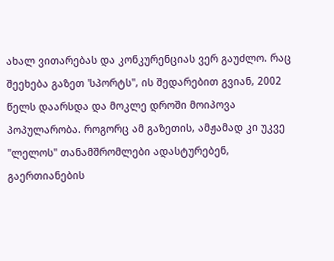ახალ ვითარებას და კონკურენციას ვერ გაუძლო. რაც შეეხება გაზეთ 'სპორტს", ის შედარებით გვიან, 2002 წელს დაარსდა და მოკლე დროში მოიპოვა პოპულარობა. როგორც ამ გაზეთის, ამჟამად კი უკვე "ლელოს" თანამშრომლები ადასტურებენ, გაერთიანების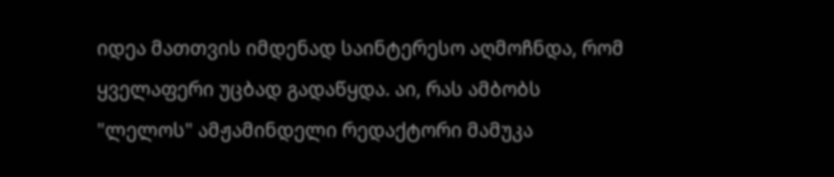იდეა მათთვის იმდენად საინტერესო აღმოჩნდა, რომ ყველაფერი უცბად გადაწყდა. აი, რას ამბობს "ლელოს" ამჟამინდელი რედაქტორი მამუკა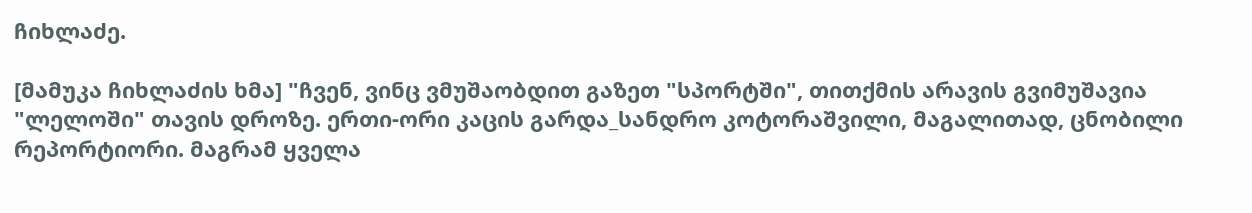ჩიხლაძე.

[მამუკა ჩიხლაძის ხმა] "ჩვენ, ვინც ვმუშაობდით გაზეთ "სპორტში", თითქმის არავის გვიმუშავია "ლელოში" თავის დროზე. ერთი-ორი კაცის გარდა_სანდრო კოტორაშვილი, მაგალითად, ცნობილი რეპორტიორი. მაგრამ ყველა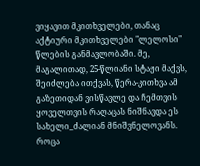ვიყავით მკითხველები, თანაც აქტიური მკითხველები "ლელოსი" წლების განმავლობაში. მე, მაგალითად, 25-წლიანი სტაჟი მაქვს, შეიძლება ითქვას, წერა-კითხვა ამ გაზეთიდან ვისწავლე და ჩემთვის ყოველთვის რაღაცას ნიშნავდა ეს სახელი_ძალიან მნიშვნელოვანს. როცა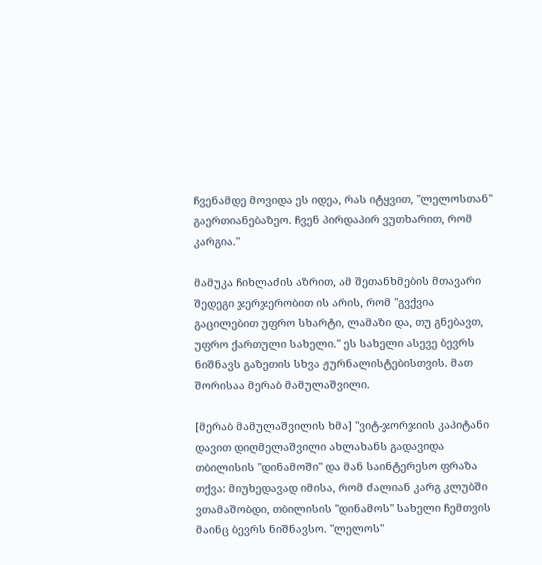ჩვენამდე მოვიდა ეს იდეა, რას იტყვით, "ლელოსთან" გაერთიანებაზეო. ჩვენ პირდაპირ ვუთხარით, რომ კარგია."

მამუკა ჩიხლაძის აზრით, ამ შეთანხმების მთავარი შედეგი ჯერჯერობით ის არის, რომ "გვქვია გაცილებით უფრო სხარტი, ლამაზი და, თუ გნებავთ, უფრო ქართული სახელი." ეს სახელი ასევე ბევრს ნიშნავს გაზეთის სხვა ჟურნალისტებისთვის. მათ შორისაა მერაბ მამულაშვილი.

[მერაბ მამულაშვილის ხმა] "ვიტ-ჯორჯიის კაპიტანი დავით დიღმელაშვილი ახლახანს გადავიდა თბილისის "დინამოში" და მან საინტერესო ფრაზა თქვა: მიუხედავად იმისა, რომ ძალიან კარგ კლუბში ვთამაშობდი, თბილისის "დინამოს" სახელი ჩემთვის მაინც ბევრს ნიშნავსო. "ლელოს"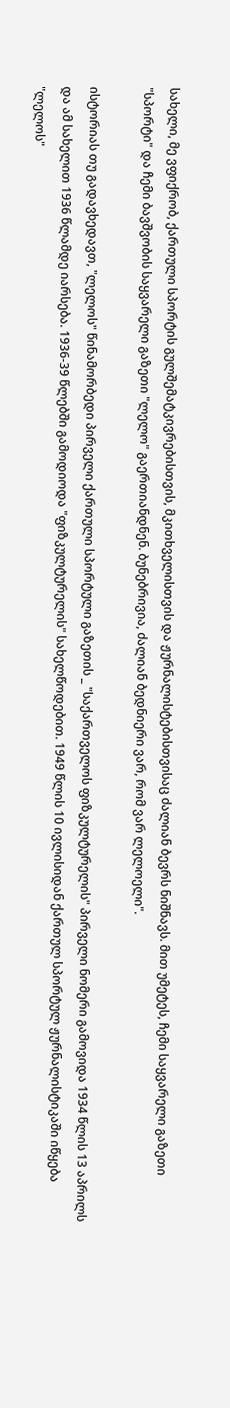სახელი, მე ვფიქრობ, ქართული სპორტის გულშემატკივრებისთვის, მკითხველისთვის და ჟურნალისტებისთვისაც ძალიან ბევრს ნიშნავს. მით უმეტეს, ჩემი საყვარელი გაზეთი "სპორტი" და ჩემი ბავშვობის საყვარელი გაზეთი "ლელო" გაერთიანდნენ. ბუნებრივია, ძალიან ბედნიერი ვარ, რომ ვარ ლელოელი".

ისტორიას თუ გადავხედავთ, "ლელოს" წინამორბედი პირველი ქართული სპორტული გაზეთის _ "საქართველოს ფიზკულტურელის" პირველი ნომერი გამოვიდა 1934 წლის 13 აპრილს და ამ სახელით 1936 წლამდე იარსება. 1936-39 წლებში გამოდიოდა "ფიზკულტურელის" სახელწოდებით. 1949 წლის 10 ივლისიდან ქართულ სპორტულ ჟურნალისტიკაში იწყება "ლელოს"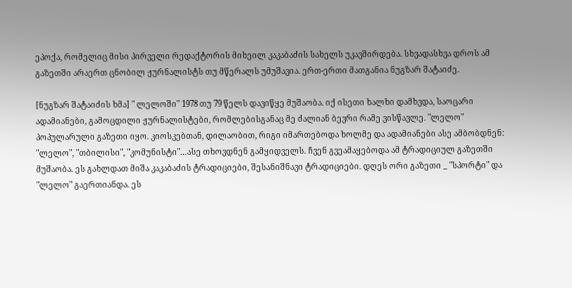ეპოქა, რომელიც მისი პირველი რედაქტორის მიხეილ კაკაბაძის სახელს უკავშირდება. სხვადასხვა დროს ამ გაზეთში არაერთ ცნობილ ჟურნალისტს თუ მწერალს უმუშავია. ერთ-ერთი მათგანია ნუგზარ შატაიძე.

[ნუგზარ შატაიძის ხმა] " ლელოში" 1978 თუ 79 წელს დავიწყე მუშაობა. იქ ისეთი ხალხი დამხვდა, საოცარი ადამიანები, გამოცდილი ჟურნალისტები, რომლებისგანაც მე ძალიან ბევრი რამე ვისწავლე. "ლელო" პოპულარული გაზეთი იყო. კიოსკებთან, დილაობით, რიგი იმართებოდა ხოლმე და ადამიანები ასე ამბობდნენ: "ლელო", "თბილისი", "კომუნისტი"…ასე თხოვდნენ გამყიდველს. ჩვენ გვეამაყებოდა ამ ტრადიციულ გაზეთში მუშაობა. ეს გახლდათ მიშა კაკაბაძის ტრადიციები, შესანიშნავი ტრადიციები. დღეს ორი გაზეთი _ "სპორტი" და "ლელო" გაერთიანდა. ეს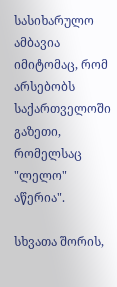სასიხარულო ამბავია იმიტომაც, რომ არსებობს საქართველოში გაზეთი, რომელსაც "ლელო" აწერია".

სხვათა შორის,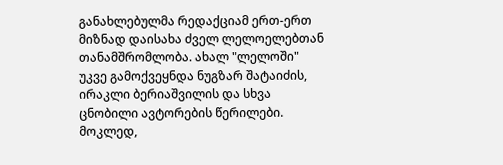განახლებულმა რედაქციამ ერთ-ერთ მიზნად დაისახა ძველ ლელოელებთან თანამშრომლობა. ახალ "ლელოში" უკვე გამოქვეყნდა ნუგზარ შატაიძის, ირაკლი ბერიაშვილის და სხვა ცნობილი ავტორების წერილები. მოკლედ,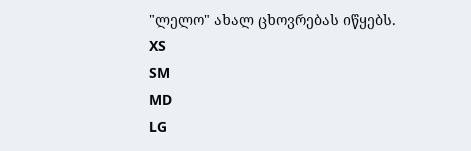"ლელო" ახალ ცხოვრებას იწყებს.
XS
SM
MD
LG